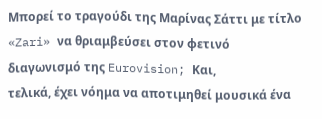Μπορεί το τραγούδι της Μαρίνας Σάττι με τίτλο «Zari» να θριαμβεύσει στον φετινό διαγωνισμό της Eurovision; Και,
τελικά, έχει νόημα να αποτιμηθεί μουσικά ένα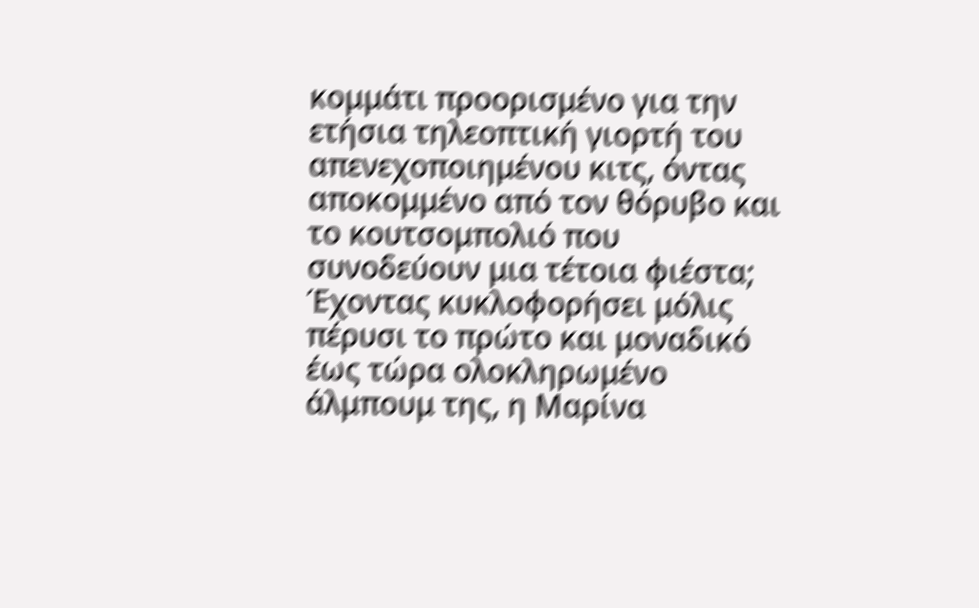κομμάτι προορισμένο για την ετήσια τηλεοπτική γιορτή του απενεχοποιημένου κιτς, όντας αποκομμένο από τον θόρυβο και το κουτσομπολιό που συνοδεύουν μια τέτοια φιέστα;
Έχοντας κυκλοφορήσει μόλις πέρυσι το πρώτο και μοναδικό έως τώρα ολοκληρωμένο άλμπουμ της, η Μαρίνα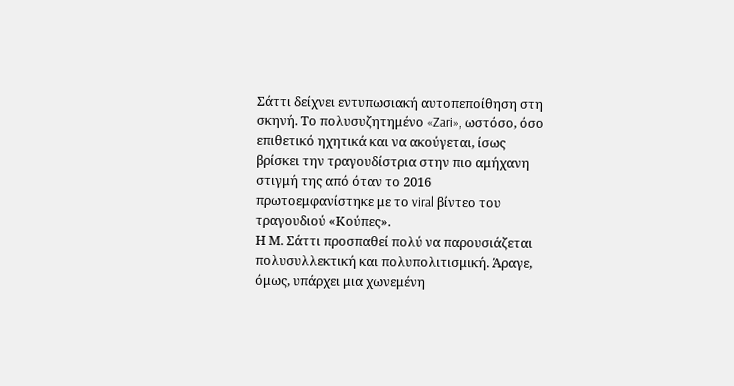Σάττι δείχνει εντυπωσιακή αυτοπεποίθηση στη σκηνή. Το πολυσυζητημένο «Zari», ωστόσο, όσο επιθετικό ηχητικά και να ακούγεται, ίσως βρίσκει την τραγουδίστρια στην πιο αμήχανη στιγμή της από όταν το 2016 πρωτοεμφανίστηκε με το viral βίντεο του τραγουδιού «Κούπες».
Η Μ. Σάττι προσπαθεί πολύ να παρουσιάζεται πολυσυλλεκτική και πολυπολιτισμική. Άραγε, όμως, υπάρχει μια χωνεμένη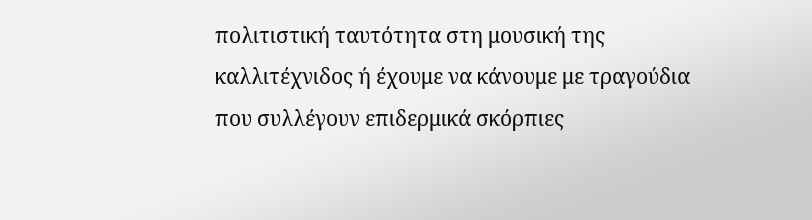πολιτιστική ταυτότητα στη μουσική της καλλιτέχνιδος ή έχουμε να κάνουμε με τραγούδια που συλλέγουν επιδερμικά σκόρπιες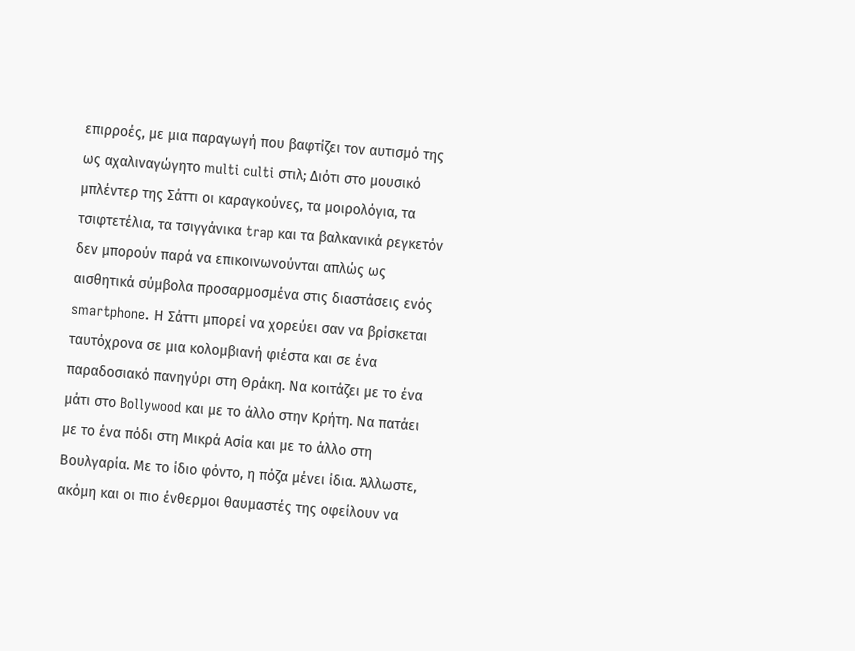επιρροές, με μια παραγωγή που βαφτίζει τον αυτισμό της ως αχαλιναγώγητο multi culti στιλ; Διότι στο μουσικό μπλέντερ της Σάττι οι καραγκούνες, τα μοιρολόγια, τα τσιφτετέλια, τα τσιγγάνικα trap και τα βαλκανικά ρεγκετόν δεν μπορούν παρά να επικοινωνούνται απλώς ως αισθητικά σύμβολα προσαρμοσμένα στις διαστάσεις ενός smartphone. Η Σάττι μπορεί να χορεύει σαν να βρίσκεται ταυτόχρονα σε μια κολομβιανή φιέστα και σε ένα παραδοσιακό πανηγύρι στη Θράκη. Να κοιτάζει με το ένα μάτι στο Bollywood και με το άλλο στην Κρήτη. Να πατάει με το ένα πόδι στη Μικρά Ασία και με το άλλο στη Βουλγαρία. Με το ίδιο φόντο, η πόζα μένει ίδια. Άλλωστε, ακόμη και οι πιο ένθερμοι θαυμαστές της οφείλουν να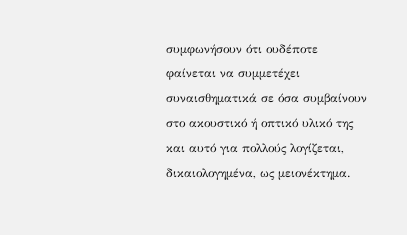συμφωνήσουν ότι ουδέποτε φαίνεται να συμμετέχει συναισθηματικά σε όσα συμβαίνουν στο ακουστικό ή οπτικό υλικό της και αυτό για πολλούς λογίζεται, δικαιολογημένα, ως μειονέκτημα.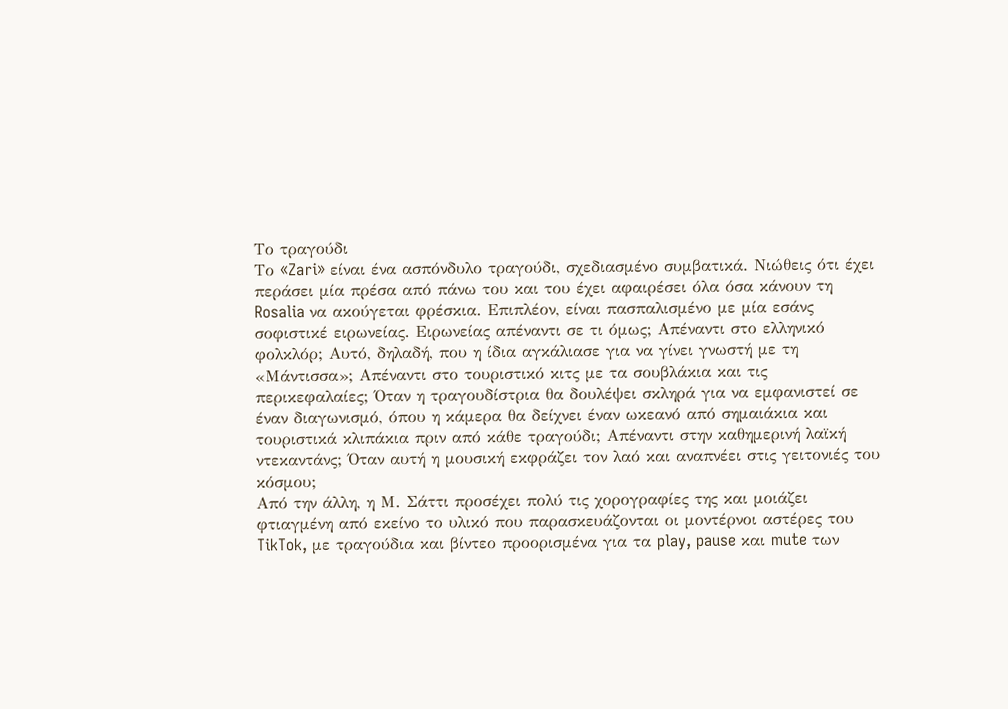Το τραγούδι
Το «Zari» είναι ένα ασπόνδυλο τραγούδι, σχεδιασμένο συμβατικά. Νιώθεις ότι έχει περάσει μία πρέσα από πάνω του και του έχει αφαιρέσει όλα όσα κάνουν τη Rosalia να ακούγεται φρέσκια. Επιπλέον, είναι πασπαλισμένο με μία εσάνς σοφιστικέ ειρωνείας. Ειρωνείας απέναντι σε τι όμως; Απέναντι στο ελληνικό φολκλόρ; Αυτό, δηλαδή, που η ίδια αγκάλιασε για να γίνει γνωστή με τη «Μάντισσα»; Απέναντι στο τουριστικό κιτς με τα σουβλάκια και τις περικεφαλαίες; Όταν η τραγουδίστρια θα δουλέψει σκληρά για να εμφανιστεί σε έναν διαγωνισμό, όπου η κάμερα θα δείχνει έναν ωκεανό από σημαιάκια και τουριστικά κλιπάκια πριν από κάθε τραγούδι; Απέναντι στην καθημερινή λαϊκή ντεκαντάνς; Όταν αυτή η μουσική εκφράζει τον λαό και αναπνέει στις γειτονιές του κόσμου;
Από την άλλη, η Μ. Σάττι προσέχει πολύ τις χορογραφίες της και μοιάζει φτιαγμένη από εκείνο το υλικό που παρασκευάζονται οι μοντέρνοι αστέρες του TikTok, με τραγούδια και βίντεο προορισμένα για τα play, pause και mute των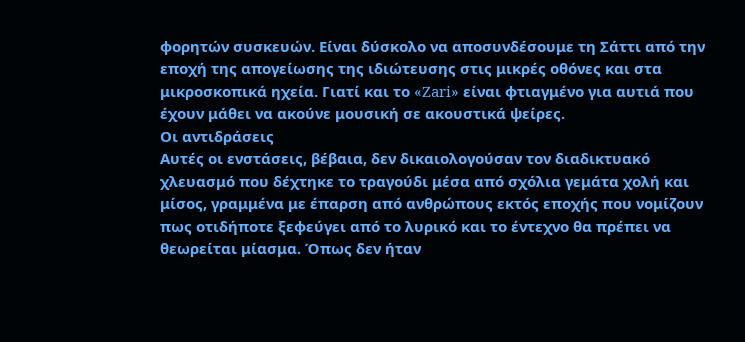φορητών συσκευών. Είναι δύσκολο να αποσυνδέσουμε τη Σάττι από την εποχή της απογείωσης της ιδιώτευσης στις μικρές οθόνες και στα μικροσκοπικά ηχεία. Γιατί και το «Zari» είναι φτιαγμένο για αυτιά που έχουν μάθει να ακούνε μουσική σε ακουστικά ψείρες.
Οι αντιδράσεις
Αυτές οι ενστάσεις, βέβαια, δεν δικαιολογούσαν τον διαδικτυακό χλευασμό που δέχτηκε το τραγούδι μέσα από σχόλια γεμάτα χολή και μίσος, γραμμένα με έπαρση από ανθρώπους εκτός εποχής που νομίζουν πως οτιδήποτε ξεφεύγει από το λυρικό και το έντεχνο θα πρέπει να θεωρείται μίασμα. Όπως δεν ήταν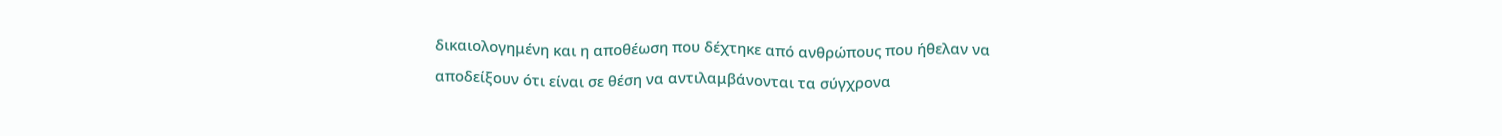δικαιολογημένη και η αποθέωση που δέχτηκε από ανθρώπους που ήθελαν να αποδείξουν ότι είναι σε θέση να αντιλαμβάνονται τα σύγχρονα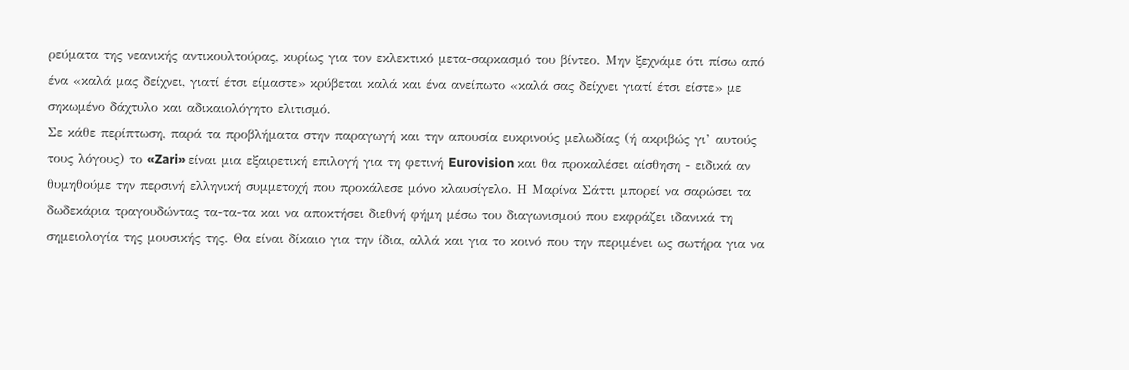ρεύματα της νεανικής αντικουλτούρας, κυρίως για τον εκλεκτικό μετα-σαρκασμό του βίντεο. Μην ξεχνάμε ότι πίσω από ένα «καλά μας δείχνει, γιατί έτσι είμαστε» κρύβεται καλά και ένα ανείπωτο «καλά σας δείχνει γιατί έτσι είστε» με σηκωμένο δάχτυλο και αδικαιολόγητο ελιτισμό.
Σε κάθε περίπτωση, παρά τα προβλήματα στην παραγωγή και την απουσία ευκρινούς μελωδίας (ή ακριβώς γι’ αυτούς τους λόγους) το «Zari» είναι μια εξαιρετική επιλογή για τη φετινή Eurovision και θα προκαλέσει αίσθηση - ειδικά αν θυμηθούμε την περσινή ελληνική συμμετοχή που προκάλεσε μόνο κλαυσίγελο. Η Μαρίνα Σάττι μπορεί να σαρώσει τα δωδεκάρια τραγουδώντας τα-τα-τα και να αποκτήσει διεθνή φήμη μέσω του διαγωνισμού που εκφράζει ιδανικά τη σημειολογία της μουσικής της. Θα είναι δίκαιο για την ίδια, αλλά και για το κοινό που την περιμένει ως σωτήρα για να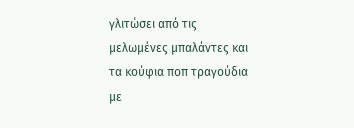γλιτώσει από τις μελωμένες μπαλάντες και τα κούφια ποπ τραγούδια με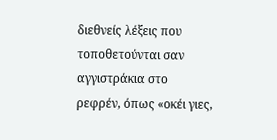διεθνείς λέξεις που τοποθετούνται σαν αγγιστράκια στο ρεφρέν, όπως «οκέι γιες,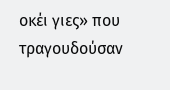οκέι γιες» που τραγουδούσαν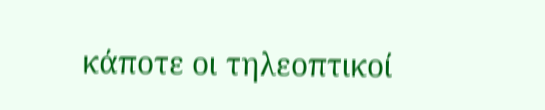κάποτε οι τηλεοπτικοί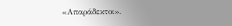«Απαράδεκτοι».